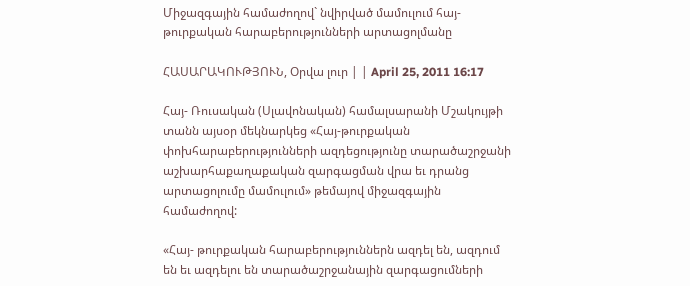Միջազգային համաժողով` նվիրված մամուլում հայ-թուրքական հարաբերությունների արտացոլմանը

ՀԱՍԱՐԱԿՈՒԹՅՈՒՆ, Օրվա լուր | | April 25, 2011 16:17

Հայ- Ռուսական (Սլավոնական) համալսարանի Մշակույթի տանն այսօր մեկնարկեց «Հայ-թուրքական փոխհարաբերությունների ազդեցությունը տարածաշրջանի աշխարհաքաղաքական զարգացման վրա եւ դրանց արտացոլումը մամուլում» թեմայով միջազգային համաժողով:

«Հայ- թուրքական հարաբերություններն ազդել են, ազդում են եւ ազդելու են տարածաշրջանային զարգացումների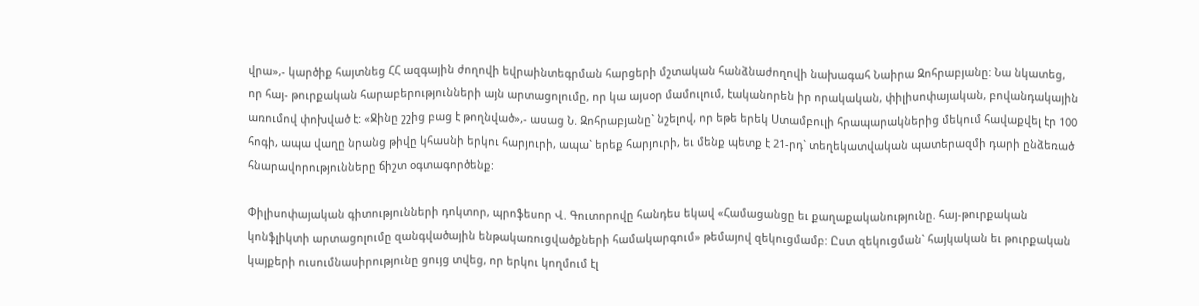վրա»,- կարծիք հայտնեց ՀՀ ազգային ժողովի եվրաինտեգրման հարցերի մշտական հանձնաժողովի նախագահ Նաիրա Զոհրաբյանը: Նա նկատեց, որ հայ- թուրքական հարաբերությունների այն արտացոլումը, որ կա այսօր մամուլում, էականորեն իր որակական, փիլիսոփայական, բովանդակային առումով փոխված է: «Ջինը շշից բաց է թողնված»,- ասաց Ն. Զոհրաբյանը` նշելով, որ եթե երեկ Ստամբուլի հրապարակներից մեկում հավաքվել էր 100 հոգի, ապա վաղը նրանց թիվը կհասնի երկու հարյուրի, ապա` երեք հարյուրի, եւ մենք պետք է 21-րդ` տեղեկատվական պատերազմի դարի ընձեռած հնարավորությունները ճիշտ օգտագործենք:

Փիլիսոփայական գիտությունների դոկտոր, պրոֆեսոր Վ. Գուտորովը հանդես եկավ «Համացանցը եւ քաղաքականությունը. հայ-թուրքական կոնֆլիկտի արտացոլումը զանգվածային ենթակառուցվածքների համակարգում» թեմայով զեկուցմամբ: Ըստ զեկուցման` հայկական եւ թուրքական կայքերի ուսումնասիրությունը ցույց տվեց, որ երկու կողմում էլ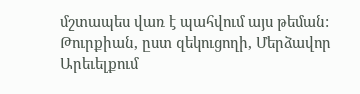մշտապես վառ է պահվում այս թեման: Թուրքիան, ըստ զեկուցողի, Մերձավոր Արեւելքում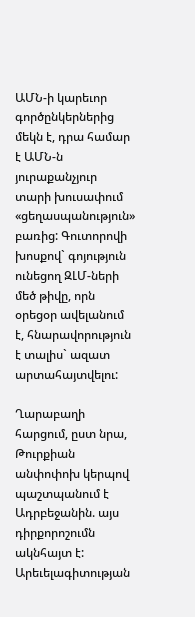ԱՄՆ-ի կարեւոր գործընկերներից մեկն է, դրա համար է ԱՄՆ-ն յուրաքանչյուր տարի խուսափում «ցեղասպանություն» բառից: Գուտորովի խոսքով` գոյություն ունեցող ԶԼՄ-ների մեծ թիվը, որն օրեցօր ավելանում է, հնարավորություն է տալիս` ազատ արտահայտվելու:

Ղարաբաղի հարցում, ըստ նրա, Թուրքիան անփոփոխ կերպով պաշտպանում է Ադրբեջանին. այս դիրքորոշումն ակնհայտ է: Արեւելագիտության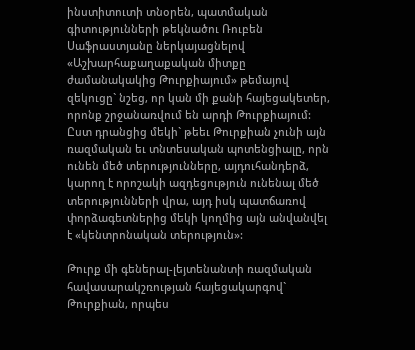ինստիտուտի տնօրեն, պատմական գիտությունների թեկնածու Ռուբեն Սաֆրաստյանը ներկայացնելով «Աշխարհաքաղաքական միտքը ժամանակակից Թուրքիայում» թեմայով զեկուցը` նշեց, որ կան մի քանի հայեցակետեր, որոնք շրջանառվում են արդի Թուրքիայում: Ըստ դրանցից մեկի` թեեւ Թուրքիան չունի այն ռազմական եւ տնտեսական պոտենցիալը, որն ունեն մեծ տերությունները, այդուհանդերձ, կարող է որոշակի ազդեցություն ունենալ մեծ տերությունների վրա, այդ իսկ պատճառով փորձագետներից մեկի կողմից այն անվանվել է «կենտրոնական տերություն»:

Թուրք մի գեներալ-լեյտենանտի ռազմական հավասարակշռության հայեցակարգով` Թուրքիան, որպես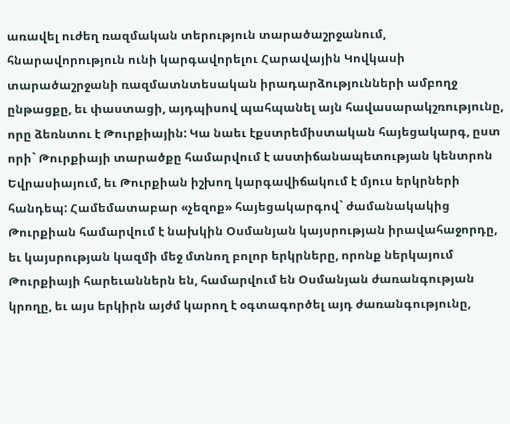առավել ուժեղ ռազմական տերություն տարածաշրջանում, հնարավորություն ունի կարգավորելու Հարավային Կովկասի տարածաշրջանի ռազմատնտեսական իրադարձությունների ամբողջ ընթացքը, եւ փաստացի, այդպիսով պահպանել այն հավասարակշռությունը, որը ձեռնտու է Թուրքիային: Կա նաեւ էքստրեմիստական հայեցակարգ, ըստ որի` Թուրքիայի տարածքը համարվում է աստիճանապետության կենտրոն Եվրասիայում, եւ Թուրքիան իշխող կարգավիճակում է մյուս երկրների հանդեպ: Համեմատաբար «չեզոք» հայեցակարգով` ժամանակակից Թուրքիան համարվում է նախկին Օսմանյան կայսրության իրավահաջորդը, եւ կայսրության կազմի մեջ մտնող բոլոր երկրները, որոնք ներկայում Թուրքիայի հարեւաններն են, համարվում են Օսմանյան ժառանգության կրողը, եւ այս երկիրն այժմ կարող է օգտագործել այդ ժառանգությունը,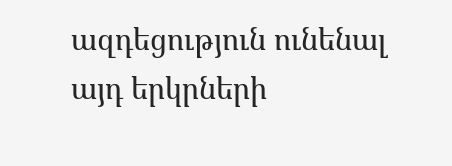ազդեցություն ունենալ այդ երկրների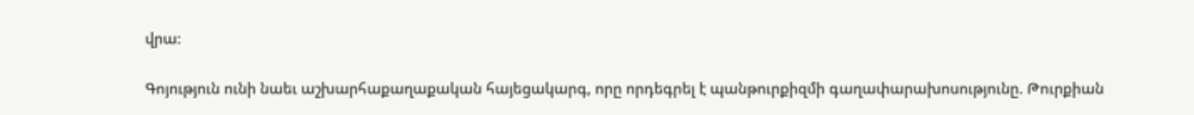վրա:

Գոյություն ունի նաեւ աշխարհաքաղաքական հայեցակարգ, որը որդեգրել է պանթուրքիզմի գաղափարախոսությունը. Թուրքիան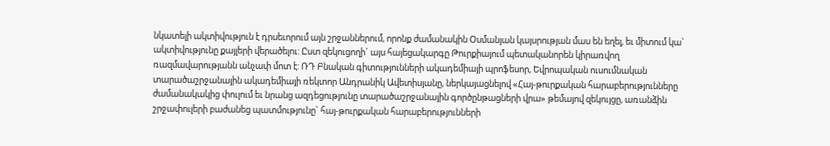նկատելի ակտիվություն է դրսեւորում այն շրջաններում, որոնք ժամանակին Օսմանյան կայսրության մաս են եղել, եւ միտում կա` ակտիվությունը քայլերի վերածելու: Ըստ զեկուցողի` այս հայեցակարգը Թուրքիայում պետականորեն կիրառվող ռազմավարությանն անչափ մոտ է: ՌԴ Բնական գիտությունների ակադեմիայի պրոֆեսոր, Եվրոպական ուսումնական տարածաշրջանային ակադեմիայի ռեկտոր Անդրանիկ Ավետիսյանը, ներկայացնելով «Հայ-թուրքական հարաբերությունները ժամանակակից փուլում եւ նրանց ազդեցությունը տարածաշրջանային գործընթացների վրա» թեմայով զեկույցը, առանձին շրջափուլերի բաժանեց պատմությունը` հայ-թուրքական հարաբերությունների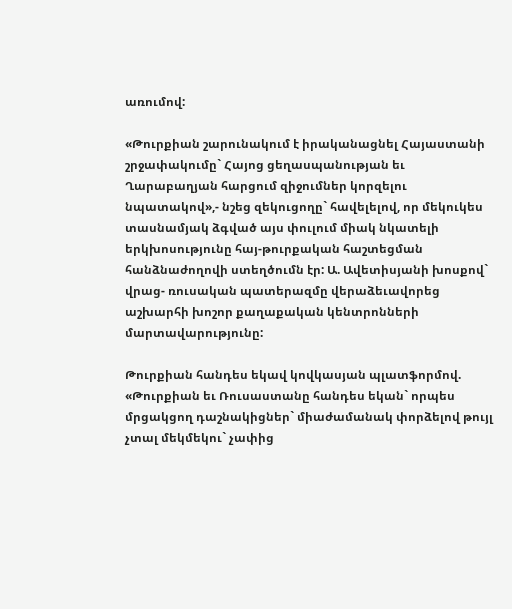առումով:

«Թուրքիան շարունակում է իրականացնել Հայաստանի շրջափակումը` Հայոց ցեղասպանության եւ Ղարաբաղյան հարցում զիջումներ կորզելու նպատակով»,- նշեց զեկուցողը` հավելելով, որ մեկուկես տասնամյակ ձգված այս փուլում միակ նկատելի երկխոսությունը հայ-թուրքական հաշտեցման հանձնաժողովի ստեղծումն էր: Ա. Ավետիսյանի խոսքով` վրաց- ռուսական պատերազմը վերաձեւավորեց աշխարհի խոշոր քաղաքական կենտրոնների մարտավարությունը:

Թուրքիան հանդես եկավ կովկասյան պլատֆորմով. «Թուրքիան եւ Ռուսաստանը հանդես եկան` որպես մրցակցող դաշնակիցներ` միաժամանակ փորձելով թույլ չտալ մեկմեկու` չափից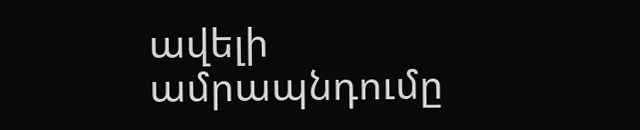ավելի ամրապնդումը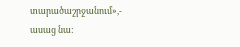տարածաշրջանում»,- ասաց նա: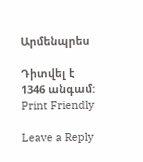Արմենպրես

Դիտվել է 1346 անգամ:
Print Friendly

Leave a Reply